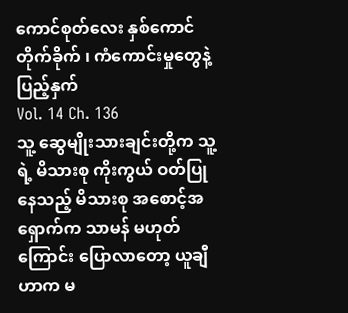ကောင်စုတ်လေး နှစ်ကောင်တိုက်ခိုက် ၊ ကံကောင်းမှုတွေနဲ့ ပြည့်နှက်
Vol. 14 Ch. 136
သူ့ ဆွေမျိုးသားချင်းတို့က သူ့ရဲ့ မိသားစု ကိုးကွယ် ဝတ်ပြုနေသည့် မိသားစု အစောင့်အရှောက်က သာမန် မဟုတ်ကြောင်း ပြောလာတော့ ယူချီဟာက မ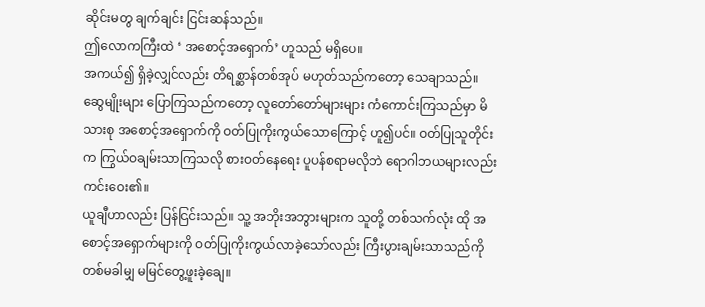ဆိုင်းမတွ ချက်ချင်း ငြင်းဆန်သည်။
ဤလောကကြီးထဲ ‘ အစောင့်အရှောက်’ ဟူသည် မရှိပေ။
အကယ်၍ ရှိခဲ့လျှင်လည်း တိရစ္ဆာန်တစ်အုပ် မဟုတ်သည်ကတော့ သေချာသည်။
ဆွေမျိုးများ ပြောကြသည်ကတော့ လူတော်တော်များများ ကံကောင်းကြသည်မှာ မိသားစု အစောင့်အရှောက်ကို ဝတ်ပြုကိုးကွယ်သောကြောင့် ဟူ၍ပင်။ ဝတ်ပြုသူတိုင်းက ကြွယ်ဝချမ်းသာကြသလို စားဝတ်နေရေး ပူပန်စရာမလိုဘဲ ရောဂါဘယများလည်း ကင်းဝေး၏။
ယူချီဟာလည်း ပြန်ငြင်းသည်။ သူ့ အဘိုးအဘွားများက သူတို့ တစ်သက်လုံး ထို အစောင့်အရှောက်များကို ဝတ်ပြုကိုးကွယ်လာခဲ့သော်လည်း ကြီးပွားချမ်းသာသည်ကို တစ်မခါမျှ မမြင်တွေ့ဖူးခဲ့ချေ။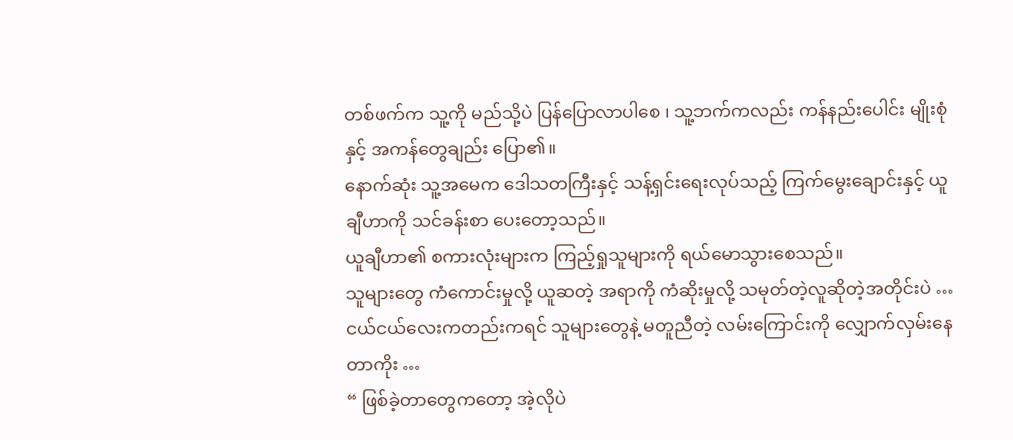တစ်ဖက်က သူ့ကို မည်သို့ပဲ ပြန်ပြောလာပါစေ ၊ သူ့ဘက်ကလည်း ကန်နည်းပေါင်း မျိုးစုံနှင့် အကန်တွေချည်း ပြော၏။
နောက်ဆုံး သူ့အမေက ဒေါသတကြီးနှင့် သန့်ရှင်းရေးလုပ်သည့် ကြက်မွေးချောင်းနှင့် ယူချီဟာကို သင်ခန်းစာ ပေးတော့သည်။
ယူချီဟာ၏ စကားလုံးများက ကြည့်ရှုသူများကို ရယ်မောသွားစေသည်။
သူများတွေ ကံကောင်းမှုလို့ ယူဆတဲ့ အရာကို ကံဆိုးမှုလို့ သမုတ်တဲ့လူဆိုတဲ့အတိုင်းပဲ …
ငယ်ငယ်လေးကတည်းကရင် သူများတွေနဲ့ မတူညီတဲ့ လမ်းကြောင်းကို လျှောက်လှမ်းနေတာကိုး …
“ ဖြစ်ခဲ့တာတွေကတော့ အဲ့လိုပဲ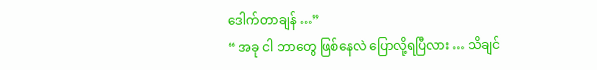ဒေါက်တာချန် …”
“ အခု ငါ ဘာတွေ ဖြစ်နေလဲ ပြောလို့ရပြီလား … သိချင်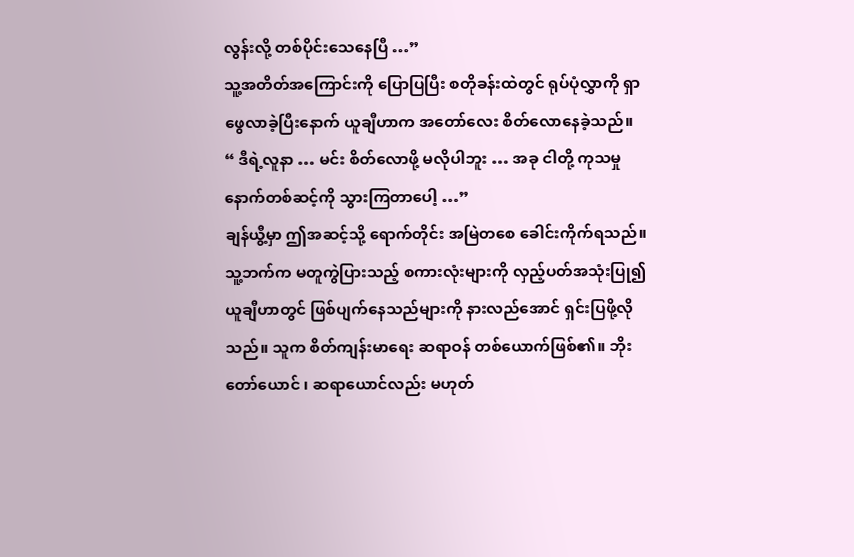လွန်းလို့ တစ်ပိုင်းသေနေပြီ …”
သူ့အတိတ်အကြောင်းကို ပြောပြပြီး စတိုခန်းထဲတွင် ရုပ်ပုံလွှာကို ရှာဖွေလာခဲ့ပြီးနောက် ယူချီဟာက အတော်လေး စိတ်လောနေခဲ့သည်။
“ ဒီရဲ့လူနာ … မင်း စိတ်လောဖို့ မလိုပါဘူး … အခု ငါတို့ ကုသမှု နောက်တစ်ဆင့်ကို သွားကြတာပေါ့ …”
ချန်ယွီ့မှာ ဤအဆင့်သို့ ရောက်တိုင်း အမြဲတစေ ခေါင်းကိုက်ရသည်။ သူ့ဘက်က မတူကွဲပြားသည့် စကားလုံးများကို လှည့်ပတ်အသုံးပြု၍ ယူချီဟာတွင် ဖြစ်ပျက်နေသည်များကို နားလည်အောင် ရှင်းပြဖို့လိုသည်။ သူက စိတ်ကျန်းမာရေး ဆရာဝန် တစ်ယောက်ဖြစ်၏။ ဘိုးတော်ယောင် ၊ ဆရာယောင်လည်း မဟုတ်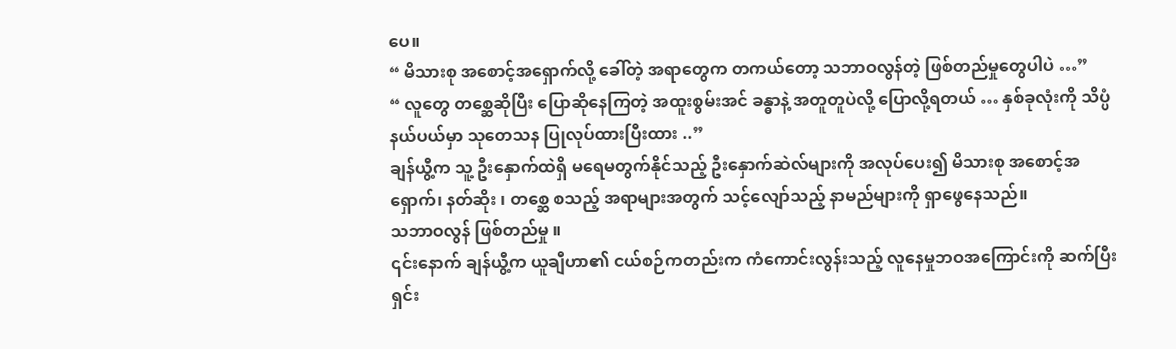ပေ။
“ မိသားစု အစောင့်အရှောက်လို့ ခေါ်တဲ့ အရာတွေက တကယ်တော့ သဘာဝလွန်တဲ့ ဖြစ်တည်မှုတွေပါပဲ …”
“ လူတွေ တစ္ဆေဆိုပြီး ပြောဆိုနေကြတဲ့ အထူးစွမ်းအင် ခန္ဓာနဲ့ အတူတူပဲလို့ ပြောလို့ရတယ် … နှစ်ခုလုံးကို သိပ္ပံနယ်ပယ်မှာ သုတေသန ပြုလုပ်ထားပြီးထား ..”
ချန်ယွီ့က သူ့ ဦးနှောက်ထဲရှိ မရေမတွက်နိုင်သည့် ဦးနှောက်ဆဲလ်များကို အလုပ်ပေး၍ မိသားစု အစောင့်အရှောက်၊ နတ်ဆိုး ၊ တစ္ဆေ စသည့် အရာများအတွက် သင့်လျော်သည့် နာမည်များကို ရှာဖွေနေသည်။
သဘာဝလွန် ဖြစ်တည်မှု ။
၎င်းနောက် ချန်ယွီ့က ယူချီဟာ၏ ငယ်စဉ်ကတည်းက ကံကောင်းလွန်းသည့် လူနေမှုဘဝအကြောင်းကို ဆက်ပြီး ရှင်း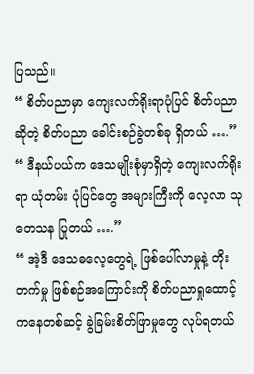ပြသည်။
“ စိတ်ပညာမှာ ကျေးလက်ရိုးရာပုံပြင် စိတ်ပညာဆိုတဲ့ စိတ်ပညာ ခေါင်းစဉ်ခွဲတစ်ခု ရှိတယ် ….”
“ ဒီနယ်ပယ်က ဒေသမျိုးစုံမှာရှိတဲ့ ကျေးလက်ရိုးရာ ယုံတမ်း ပုံပြင်တွေ အများကြီးကို လေ့လာ သုတေသန ပြုတယ် ….”
“ အဲ့ဒီ ဒေသဓလေ့တွေရဲ့ ဖြစ်ပေါ်လာမှုနဲ့ တိုးတက်မှု ဖြစ်စဉ်အကြောင်းကို စိတ်ပညာရှုထောင့်ကနေတစ်ဆင့် ခွဲခြမ်းစိတ်ဖြာမှုတွေ လုပ်ရတယ်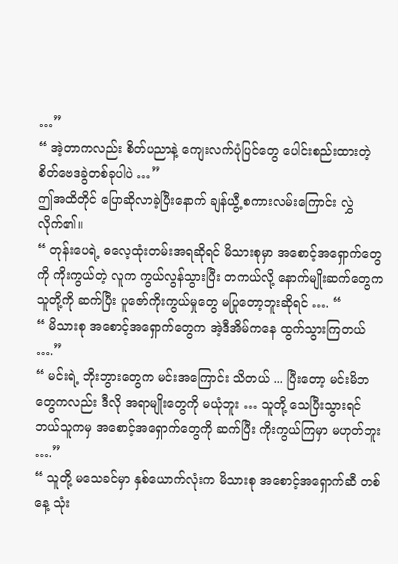…”
“ အဲ့တာကလည်း စိတ်ပညာနဲ့ ကျေးလက်ပုံပြင်တွေ ပေါင်းစည်းထားတဲ့ စိတ်ဗေဒခွဲတစ်ခုပါပဲ …”
ဤအထိတိုင် ပြောဆိုလာခဲ့ပြီးနောက် ချန်ယွီ့ စကားလမ်းကြောင်း လွှဲလိုက်၏။
“ တုန်းပေရဲ့ ဓလေ့ထုံးတမ်းအရဆိုရင် မိသားစုမှာ အစောင့်အရှောက်တွေကို ကိုးကွယ်တဲ့ လူက ကွယ်လွန်သွားပြီး တကယ်လို့ နောက်မျိုးဆက်တွေက သူတို့ကို ဆက်ပြီး ပူဇော်ကိုးကွယ်မှုတွေ မပြုတော့ဘူးဆိုရင် …. “
“ မိသားစု အစောင့်အရှောက်တွေက အဲ့ဒီအိမ်ကနေ ထွက်သွားကြတယ် ….”
“ မင်းရဲ့ ဘိုးဘွားတွေက မင်းအကြောင်း သိတယ် ... ပြီးတော့ မင်းမိဘတွေကလည်း ဒီလို အရာမျိုးတွေကို မယုံဘူး … သူတို့ သေပြီးသွားရင် ဘယ်သူကမှ အစောင့်အရှောက်တွေကို ဆက်ပြီး ကိုးကွယ်ကြမှာ မဟုတ်ဘူး ….”
“ သူတို့ မသေခင်မှာ နှစ်ယောက်လုံးက မိသားစု အစောင့်အရှောက်ဆီ တစ်နေ့ သုံး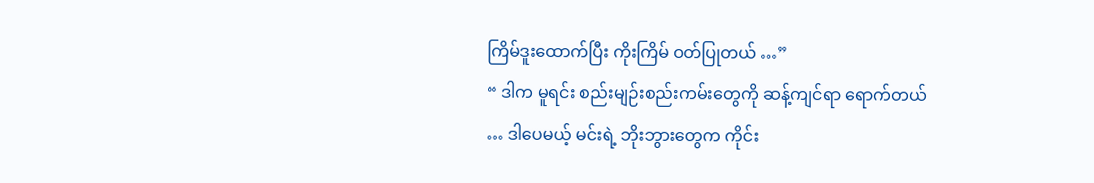ကြိမ်ဒူးထောက်ပြီး ကိုးကြိမ် ဝတ်ပြုတယ် …”
“ ဒါက မူရင်း စည်းမျဉ်းစည်းကမ်းတွေကို ဆန့်ကျင်ရာ ရောက်တယ် … ဒါပေမယ့် မင်းရဲ့ ဘိုးဘွားတွေက ကိုင်း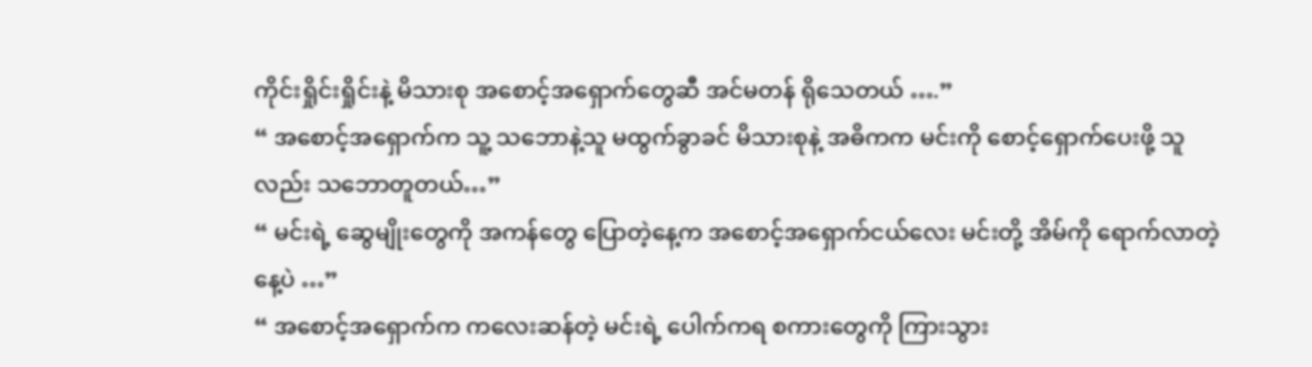ကိုင်းရှိုင်းရှိုင်းနဲ့ မိသားစု အစောင့်အရှောက်တွေဆီ အင်မတန် ရိုသေတယ် ….”
“ အစောင့်အရှောက်က သူ့ သဘောနဲ့သူ မထွက်ခွာခင် မိသားစုနဲ့ အဓိကက မင်းကို စောင့်ရှောက်ပေးဖို့ သူလည်း သဘောတူတယ်…”
“ မင်းရဲ့ ဆွေမျိုးတွေကို အကန်တွေ ပြောတဲ့နေ့က အစောင့်အရှောက်ငယ်လေး မင်းတို့ အိမ်ကို ရောက်လာတဲ့နေ့ပဲ …”
“ အစောင့်အရှောက်က ကလေးဆန်တဲ့ မင်းရဲ့ ပေါက်ကရ စကားတွေကို ကြားသွား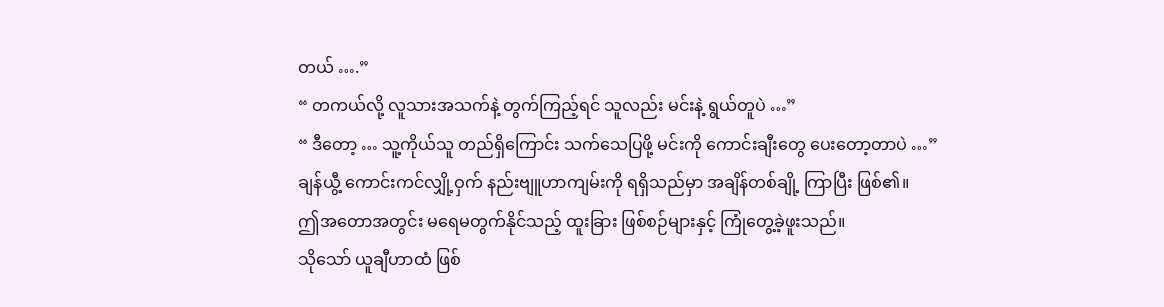တယ် ….”
“ တကယ်လို့ လူသားအသက်နဲ့ တွက်ကြည့်ရင် သူလည်း မင်းနဲ့ ရွယ်တူပဲ …”
“ ဒီတော့ … သူ့ကိုယ်သူ တည်ရှိကြောင်း သက်သေပြဖို့ မင်းကို ကောင်းချီးတွေ ပေးတော့တာပဲ …”
ချန်ယွီ့ ကောင်းကင်လျှို့ဝှက် နည်းဗျူဟာကျမ်းကို ရရှိသည်မှာ အချိန်တစ်ချို့ ကြာပြီး ဖြစ်၏။
ဤအတောအတွင်း မရေမတွက်နိုင်သည့် ထူးခြား ဖြစ်စဉ်များနှင့် ကြုံတွေ့ခဲ့ဖူးသည်။
သိုသော် ယူချီဟာထံ ဖြစ်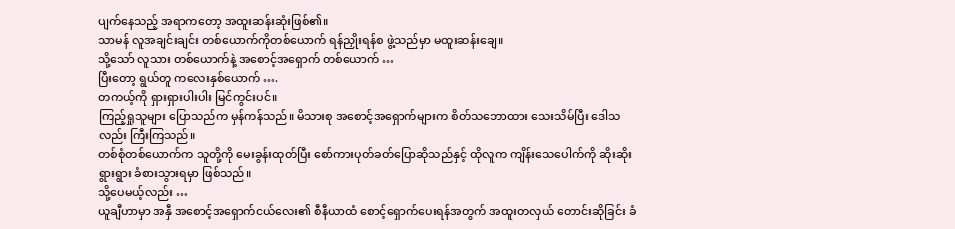ပျက်နေသည့် အရာကတော့ အထူးဆန်းဆုံးဖြစ်၏။
သာမန် လူအချင်းချင်း တစ်ယောက်ကိုတစ်ယောက် ရန်ညှိုးရန်စ ဖွဲ့သည်မှာ မထူးဆန်းချေ။
သို့သော် လူသား တစ်ယောက်နဲ့ အစောင့်အရှောက် တစ်ယောက် …
ပြီးတော့ ရွယ်တူ ကလေးနှစ်ယောက် ….
တကယ့်ကို ရှားရှားပါးပါး မြင်ကွင်းပင်။
ကြည့်ရှုသူများ ပြောသည်က မှန်ကန်သည်။ မိသားစု အစောင့်အရှောက်များက စိတ်သဘောထား သေးသိမ်ပြီး ဒေါသလည်း ကြီးကြသည်။
တစ်စုံတစ်ယောက်က သူတို့ကို မေးခွန်းထုတ်ပြီး စော်ကားပုတ်ခတ်ပြောဆိုသည်နှင့် ထိုလူက ကျိန်းသေပေါက်ကို ဆိုးဆိုးရွားရွား ခံစားသွားရမှာ ဖြစ်သည်။
သို့ပေမယ့်လည်း …
ယူချီဟာမှာ အနှီ အစောင့်အရှောက်ငယ်လေး၏ စီနီယာထံ စောင့်ရှောက်ပေးရန်အတွက် အထူးတလှယ် တောင်းဆိုခြင်း ခံ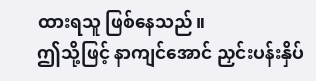ထားရသူ ဖြစ်နေသည်။
ဤသို့ဖြင့် နာကျင်အောင် ညှင်းပန်းနှိပ်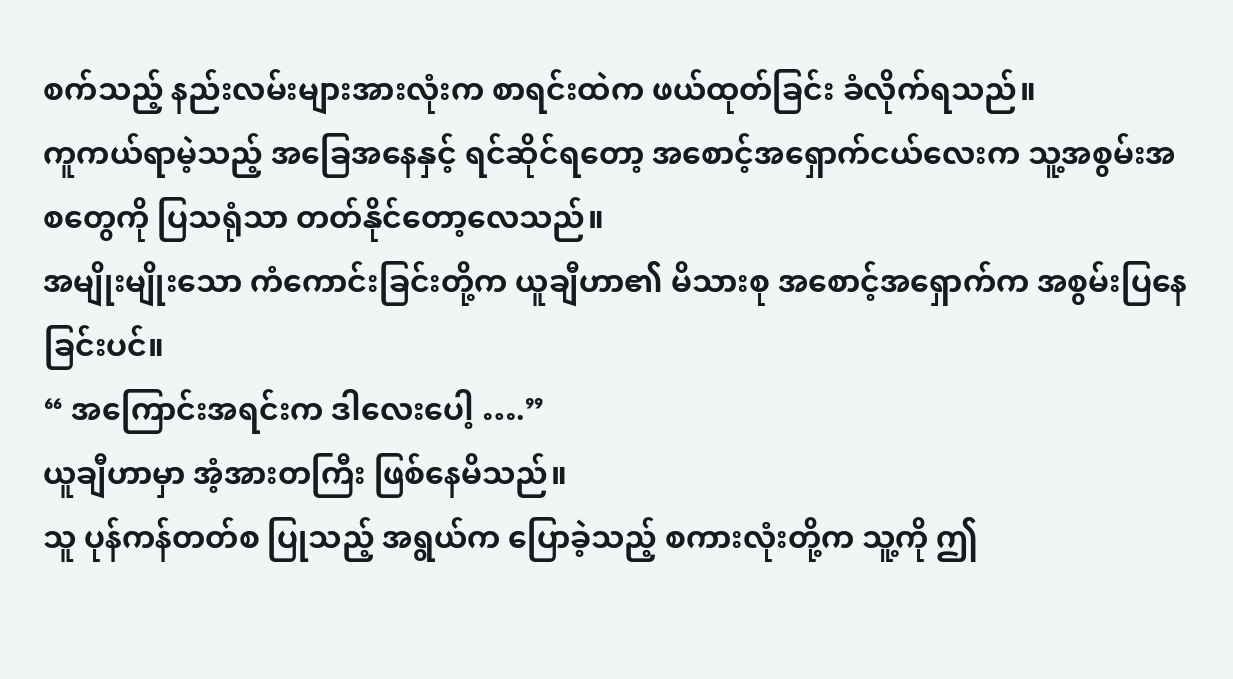စက်သည့် နည်းလမ်းများအားလုံးက စာရင်းထဲက ဖယ်ထုတ်ခြင်း ခံလိုက်ရသည်။
ကူကယ်ရာမဲ့သည့် အခြေအနေနှင့် ရင်ဆိုင်ရတော့ အစောင့်အရှောက်ငယ်လေးက သူ့အစွမ်းအစတွေကို ပြသရုံသာ တတ်နိုင်တော့လေသည်။
အမျိုးမျိုးသော ကံကောင်းခြင်းတို့က ယူချီဟာ၏ မိသားစု အစောင့်အရှောက်က အစွမ်းပြနေခြင်းပင်။
“ အကြောင်းအရင်းက ဒါလေးပေါ့ ….”
ယူချီဟာမှာ အံ့အားတကြီး ဖြစ်နေမိသည်။
သူ ပုန်ကန်တတ်စ ပြုသည့် အရွယ်က ပြောခဲ့သည့် စကားလုံးတို့က သူ့ကို ဤ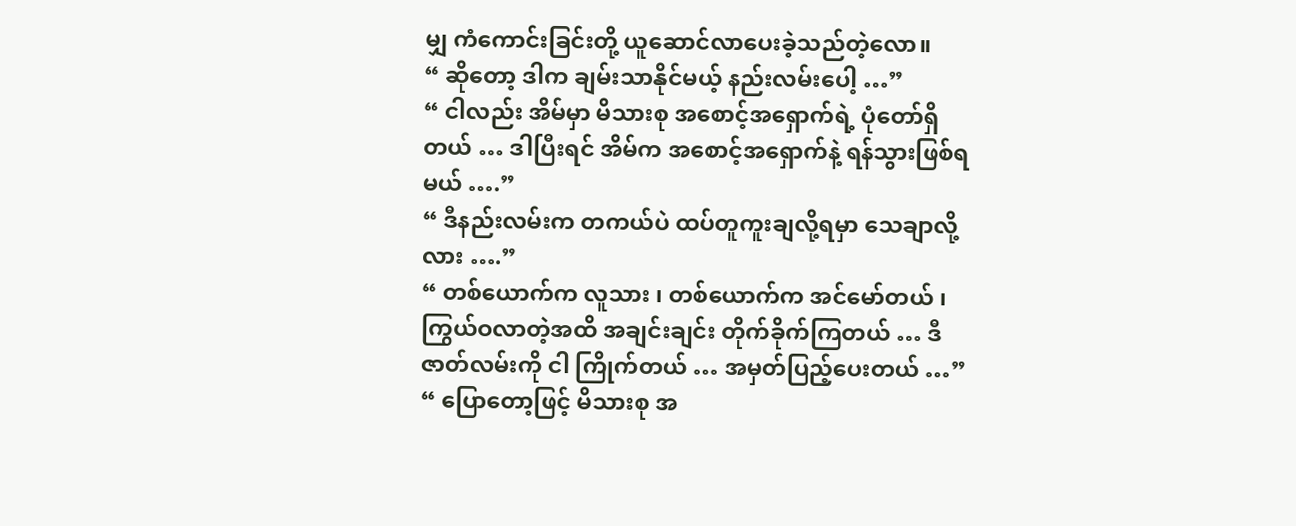မျှ ကံကောင်းခြင်းတို့ ယူဆောင်လာပေးခဲ့သည်တဲ့လော။
“ ဆိုတော့ ဒါက ချမ်းသာနိုင်မယ့် နည်းလမ်းပေါ့ …”
“ ငါလည်း အိမ်မှာ မိသားစု အစောင့်အရှောက်ရဲ့ ပုံတော်ရှိတယ် … ဒါပြီးရင် အိမ်က အစောင့်အရှောက်နဲ့ ရန်သွားဖြစ်ရမယ် ….”
“ ဒီနည်းလမ်းက တကယ်ပဲ ထပ်တူကူးချလို့ရမှာ သေချာလို့လား ….”
“ တစ်ယောက်က လူသား ၊ တစ်ယောက်က အင်မော်တယ် ၊ ကြွယ်ဝလာတဲ့အထိ အချင်းချင်း တိုက်ခိုက်ကြတယ် … ဒီဇာတ်လမ်းကို ငါ ကြိုက်တယ် … အမှတ်ပြည့်ပေးတယ် …”
“ ပြောတော့ဖြင့် မိသားစု အ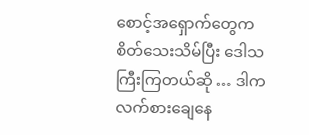စောင့်အရှောက်တွေက စိတ်သေးသိမ်ပြီး ဒေါသကြီးကြတယ်ဆို … ဒါက လက်စားချေနေ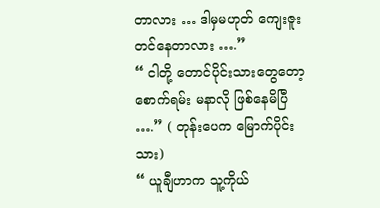တာလား … ဒါမှမဟုတ် ကျေးဇူးတင်နေတာလား ….”
“ ငါတို့ တောင်ပိုင်းသားတွေတော့ စောက်ရမ်း မနာလို ဖြစ်နေမိပြီ ….” ( တုန်းပေက မြောက်ပိုင်းသား)
“ ယူချီဟာက သူ့ကိုယ်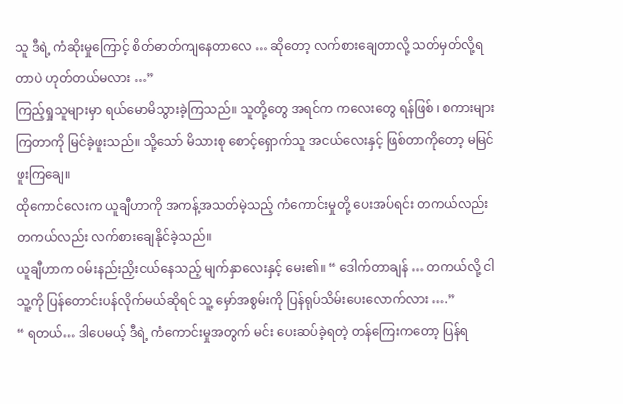သူ ဒီရဲ့ ကံဆိုးမှုကြောင့် စိတ်ဓာတ်ကျနေတာလေ … ဆိုတော့ လက်စားချေတာလို့ သတ်မှတ်လို့ရတာပဲ ဟုတ်တယ်မလား …”
ကြည့်ရှုသူများမှာ ရယ်မောမိသွားခဲ့ကြသည်။ သူတို့တွေ အရင်က ကလေးတွေ ရန်ဖြစ် ၊ စကားများကြတာကို မြင်ခဲ့ဖူးသည်။ သို့သော် မိသားစု စောင့်ရှောက်သူ အငယ်လေးနှင့် ဖြစ်တာကိုတော့ မမြင်ဖူးကြချေ။
ထိုကောင်လေးက ယူချီဟာကို အကန့်အသတ်မဲ့သည့် ကံကောင်းမှုတို့ ပေးအပ်ရင်း တကယ်လည်း တကယ်လည်း လက်စားချေနိုင်ခဲ့သည်။
ယူချီဟာက ဝမ်းနည်းညှိးငယ်နေသည့် မျက်နှာလေးနှင့် မေး၏။ “ ဒေါက်တာချန် … တကယ်လို့ ငါ သူ့ကို ပြန်တောင်းပန်လိုက်မယ်ဆိုရင် သူ့ မှော်အစွမ်းကို ပြန်ရုပ်သိမ်းပေးလောက်လား ….”
“ ရတယ်… ဒါပေမယ့် ဒီရဲ့ ကံကောင်းမှုအတွက် မင်း ပေးဆပ်ခဲ့ရတဲ့ တန်ကြေးကတော့ ပြန်ရ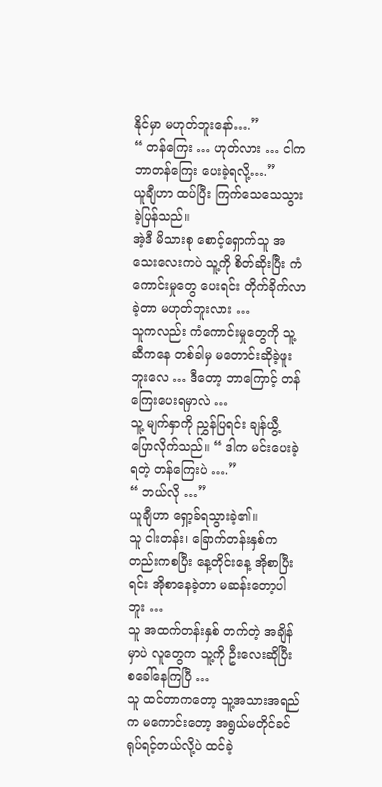နိုင်မှာ မဟုတ်ဘူးနော်….”
“ တန်ကြေး … ဟုတ်လား … ငါက ဘာတန်ကြေး ပေးခဲ့ရလို့….”
ယူချီဟာ ထပ်ပြီး ကြက်သေသေသွားခဲ့ပြန်သည်။
အဲ့ဒီ မိသားစု စောင့်ရှောက်သူ အသေးလေးကပဲ သူ့ကို စိတ်ဆိုးပြီး ကံကောင်းမှုတွေ ပေးရင်း တိုက်ခိုက်လာခဲ့တာ မဟုတ်ဘူးလား …
သူကလည်း ကံကောင်းမှုတွေကို သူ့ဆီကနေ တစ်ခါမှ မတောင်းဆိုခဲ့ဖူးဘူးလေ … ဒီတော့ ဘာကြောင့် တန်ကြေးပေးရမှာလဲ …
သူ့ မျက်နှာကို ညွှန်ပြရင်း ချန်ယွီ့ ပြောလိုက်သည်။ “ ဒါက မင်းပေးခဲ့ရတဲ့ တန်ကြေးပဲ ….”
“ ဘယ်လို …”
ယူချီဟာ ရှော့ခ်ရသွားခဲ့၏။
သူ ငါးတန်း၊ ခြောက်တန်းနှစ်ကတည်းကစပြီး နေ့တိုင်းနေ့ အိုစာပြီးရင်း အိုစာနေခဲ့တာ မဆန်းတော့ပါဘူး …
သူ အထက်တန်းနှစ် တက်တဲ့ အချိန်မှာပဲ လူတွေက သူ့ကို ဦးလေးဆိုပြီး စခေါ်နေကြပြီ …
သူ ထင်တာကတော့ သူ့အသားအရည်က မကောင်းတော့ အရွယ်မတိုင်ခင် ရုပ်ရင့်တယ်လို့ပဲ ထင်ခဲ့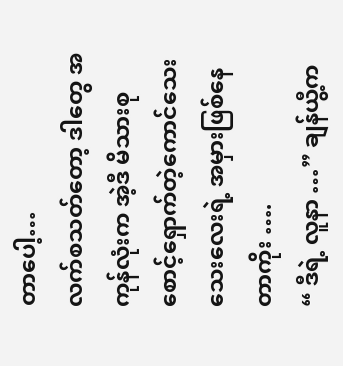တာပေါ့…
လက်စသတ်တော့ ဒါတွေ အကုန်လုံးက အဲ့ဒီ မိသားစု စောင့်ရှောက်တဲ့ကောင်သေးသေးလေးရဲ့ အမှားဖြစ်နေတာကိုး ….
“ ဒီရဲ့ လူနာ …” ချန်ယွီ့က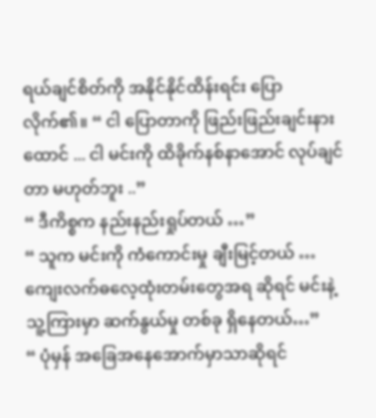ရယ်ချင်စိတ်ကို အနိုင်နိုင်ထိန်းရင်း ပြောလိုက်၏။ “ ငါ ပြောတာကို ဖြည်းဖြည်းချင်းနားထောင် ... ငါ မင်းကို ထိခိုက်နစ်နာအောင် လုပ်ချင်တာ မဟုတ်ဘူး ..”
“ ဒီကိစ္စက နည်းနည်းရှုပ်တယ် …”
“ သူက မင်းကို ကံကောင်းမှု ချီးမြင့်တယ် … ကျေးလက်ဓလေ့ထုံးတမ်းတွေအရ ဆိုရင် မင်းနဲ့ သူ့ကြားမှာ ဆက်နွယ်မှု တစ်ခု ရှိနေတယ်…”
“ ပုံမှန် အခြေအနေအောက်မှာသာဆိုရင်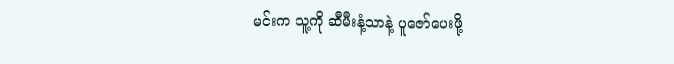မင်းက သူ့ကို ဆီမီးနံ့သာနဲ့ ပူဇော်ပေးဖို့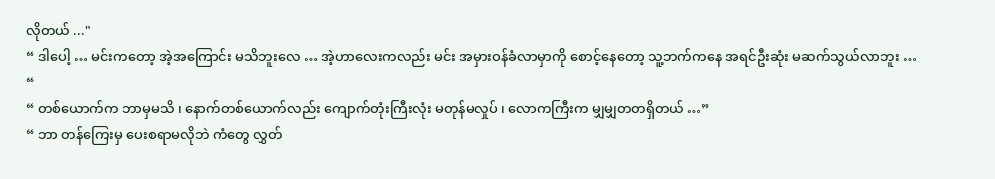လိုတယ် ..."
“ ဒါပေါ့ … မင်းကတော့ အဲ့အကြောင်း မသိဘူးလေ … အဲ့ဟာလေးကလည်း မင်း အမှားဝန်ခံလာမှာကို စောင့်နေတော့ သူ့ဘက်ကနေ အရင်ဦးဆုံး မဆက်သွယ်လာဘူး … “
“ တစ်ယောက်က ဘာမှမသိ ၊ နောက်တစ်ယောက်လည်း ကျောက်တုံးကြီးလုံး မတုန်မလှုပ် ၊ လောကကြီးက မျှမျှတတရှိတယ် …”
“ ဘာ တန်ကြေးမှ ပေးစရာမလိုဘဲ ကံတွေ လွှတ်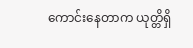ကောင်းနေတာက ယုတ္တိရှိ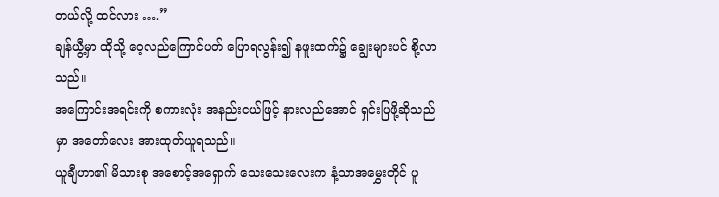တယ်လို့ ထင်လား ….”
ချန်ယွီ့မှာ ထိုသို့ ဝေ့လည်ကြောင်ပတ် ပြောရလွန်း၍ နဖူးထက်၌ ချွေးများပင် စို့လာသည်။
အကြောင်းအရင်းကို စကားလုံး အနည်းငယ်ဖြင့် နားလည်အောင် ရှင်းပြဖို့ဆိုသည်မှာ အတော်လေး အားထုတ်ယူရသည်။
ယူချီဟာ၏ မိသားစု အစောင့်အရှောက် သေးသေးလေးက နံ့သာအမွှေးတိုင် ပူ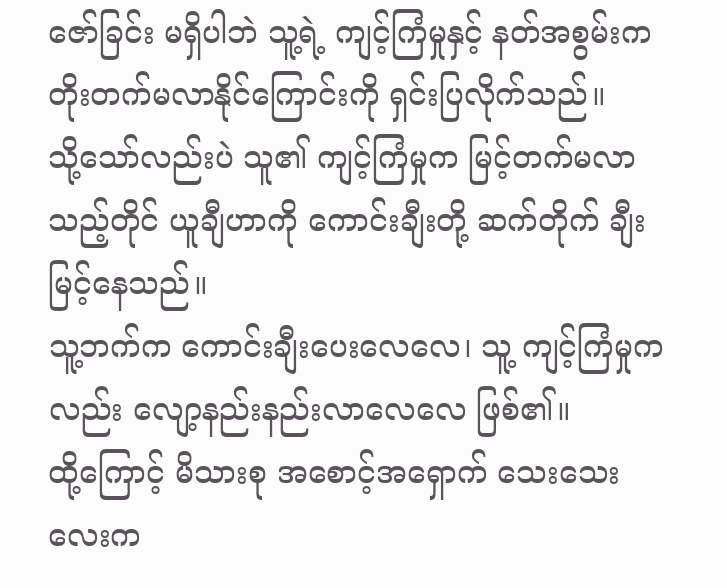ဇော်ခြင်း မရှိပါဘဲ သူ့ရဲ့ ကျင့်ကြံမှုနှင့် နတ်အစွမ်းက တိုးတက်မလာနိုင်ကြောင်းကို ရှင်းပြလိုက်သည်။
သို့သော်လည်းပဲ သူ၏ ကျင့်ကြံမှုက မြင့်တက်မလာသည့်တိုင် ယူချီဟာကို ကောင်းချီးတို့ ဆက်တိုက် ချီးမြင့်နေသည်။
သူ့ဘက်က ကောင်းချီးပေးလေလေ၊ သူ့ ကျင့်ကြံမှုကလည်း လျော့နည်းနည်းလာလေလေ ဖြစ်၏။
ထို့ကြောင့် မိသားစု အစောင့်အရှောက် သေးသေးလေးက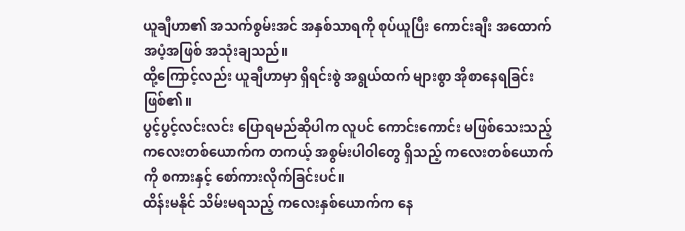ယူချီဟာ၏ အသက်စွမ်းအင် အနှစ်သာရကို စုပ်ယူပြီး ကောင်းချီး အထောက်အပံ့အဖြစ် အသုံးချသည်။
ထို့ကြောင့်လည်း ယူချီဟာမှာ ရှိရင်းစွဲ အရွယ်ထက် များစွာ အိုစာနေရခြင်း ဖြစ်၏။
ပွင့်ပွင့်လင်းလင်း ပြောရမည်ဆိုပါက လူပင် ကောင်းကောင်း မဖြစ်သေးသည့် ကလေးတစ်ယောက်က တကယ့် အစွမ်းပါဝါတွေ ရှိသည့် ကလေးတစ်ယောက်ကို စကားနှင့် စော်ကားလိုက်ခြင်းပင်။
ထိန်းမနိုင် သိမ်းမရသည့် ကလေးနှစ်ယောက်က နေ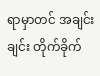ရာမှာတင် အချင်းချင်း တိုက်ခိုက်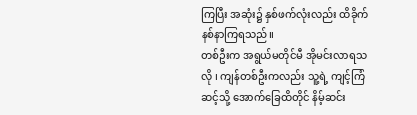ကြပြီး အဆုံး၌ နှစ်ဖက်လုံးလည်း ထိခိုက်နစ်နာကြရသည်။
တစ်ဦးက အရွယ်မတိုင်မီ အိုမင်းလာရသလို ၊ ကျန်တစ်ဦးကလည်း သူ့ရဲ့ ကျင့်ကြံဆင့်သို့ အောက်ခြေထိတိုင် နိမ့်ဆင်း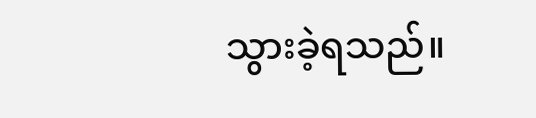သွားခဲ့ရသည်။